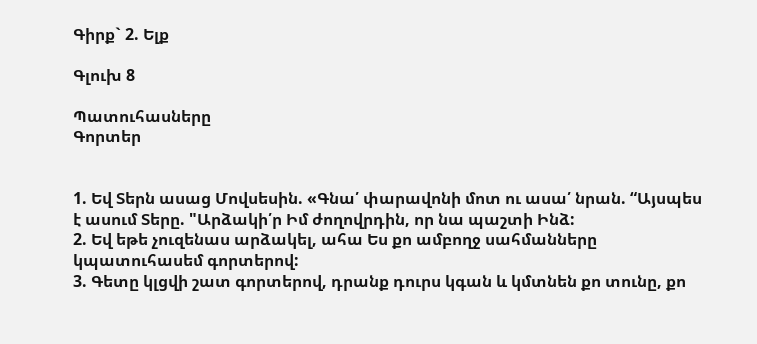Գիրք` 2. Ելք

Գլուխ 8

Պատուհասները
Գորտեր


1. Եվ Տերն ասաց Մովսեսին. «Գնա՛ փարավոնի մոտ ու ասա՛ նրան. “Այսպես է ասում Տերը. "Արձակի՛ր Իմ ժողովրդին, որ նա պաշտի Ինձ:
2. Եվ եթե չուզենաս արձակել, ահա Ես քո ամբողջ սահմանները կպատուհասեմ գորտերով:
3. Գետը կլցվի շատ գորտերով, դրանք դուրս կգան և կմտնեն քո տունը, քո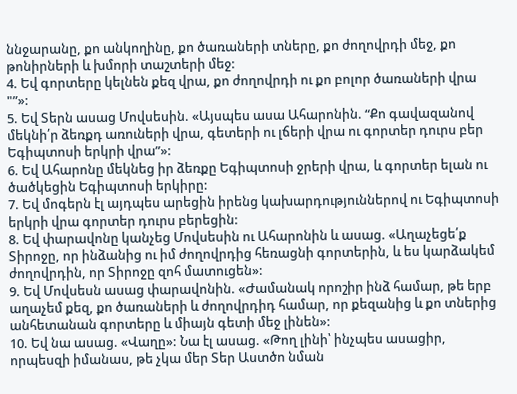ննջարանը, քո անկողինը, քո ծառաների տները, քո ժողովրդի մեջ, քո թոնիրների և խմորի տաշտերի մեջ:
4. Եվ գորտերը կելնեն քեզ վրա, քո ժողովրդի ու քո բոլոր ծառաների վրա "”»:
5. Եվ Տերն ասաց Մովսեսին. «Այսպես ասա Ահարոնին. “Քո գավազանով մեկնի՛ր ձեռքդ առուների վրա, գետերի ու լճերի վրա ու գորտեր դուրս բեր Եգիպտոսի երկրի վրա”»:
6. Եվ Ահարոնը մեկնեց իր ձեռքը Եգիպտոսի ջրերի վրա, և գորտեր ելան ու ծածկեցին Եգիպտոսի երկիրը:
7. Եվ մոգերն էլ այդպես արեցին իրենց կախարդություններով ու Եգիպտոսի երկրի վրա գորտեր դուրս բերեցին:
8. Եվ փարավոնը կանչեց Մովսեսին ու Ահարոնին և ասաց. «Աղաչեցե՛ք Տիրոջը, որ ինձանից ու իմ ժողովրդից հեռացնի գորտերին, և ես կարձակեմ ժողովրդին, որ Տիրոջը զոհ մատուցեն»:
9. Եվ Մովսեսն ասաց փարավոնին. «Ժամանակ որոշիր ինձ համար, թե երբ աղաչեմ քեզ, քո ծառաների և ժողովրդիդ համար, որ քեզանից և քո տներից անհետանան գորտերը և միայն գետի մեջ լինեն»:
10. Եվ նա ասաց. «Վաղը»: Նա էլ ասաց. «Թող լինի՝ ինչպես ասացիր, որպեսզի իմանաս, թե չկա մեր Տեր Աստծո նման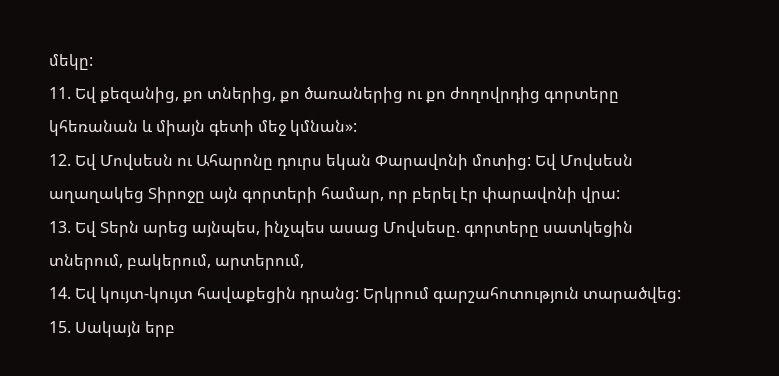մեկը:
11. Եվ քեզանից, քո տներից, քո ծառաներից ու քո ժողովրդից գորտերը կհեռանան և միայն գետի մեջ կմնան»:
12. Եվ Մովսեսն ու Ահարոնը դուրս եկան Փարավոնի մոտից: Եվ Մովսեսն աղաղակեց Տիրոջը այն գորտերի համար, որ բերել էր փարավոնի վրա:
13. Եվ Տերն արեց այնպես, ինչպես ասաց Մովսեսը. գորտերը սատկեցին տներում, բակերում, արտերում,
14. Եվ կույտ-կույտ հավաքեցին դրանց: Երկրում գարշահոտություն տարածվեց:
15. Սակայն երբ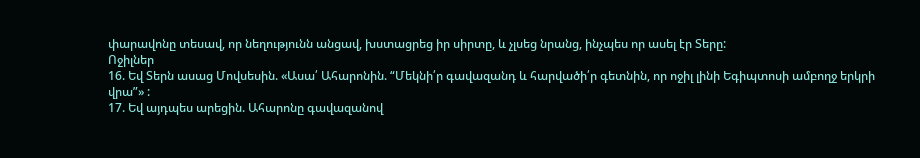փարավոնը տեսավ, որ նեղությունն անցավ, խստացրեց իր սիրտը, և չլսեց նրանց, ինչպես որ ասել էր Տերը:
Ոջիլներ
16. Եվ Տերն ասաց Մովսեսին. «Ասա՛ Ահարոնին. “Մեկնի՛ր գավազանդ և հարվածի՛ր գետնին, որ ոջիլ լինի Եգիպտոսի ամբողջ երկրի վրա”» :
17. Եվ այդպես արեցին. Ահարոնը գավազանով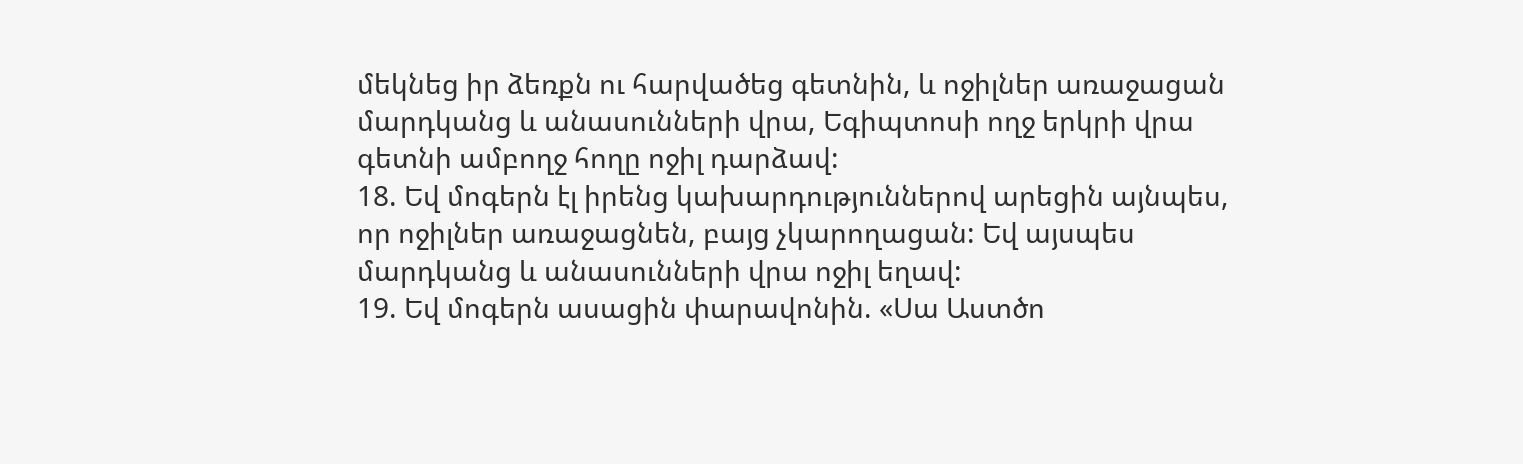մեկնեց իր ձեռքն ու հարվածեց գետնին, և ոջիլներ առաջացան մարդկանց և անասունների վրա, Եգիպտոսի ողջ երկրի վրա գետնի ամբողջ հողը ոջիլ դարձավ:
18. Եվ մոգերն էլ իրենց կախարդություններով արեցին այնպես, որ ոջիլներ առաջացնեն, բայց չկարողացան: Եվ այսպես մարդկանց և անասունների վրա ոջիլ եղավ:
19. Եվ մոգերն ասացին փարավոնին. «Սա Աստծո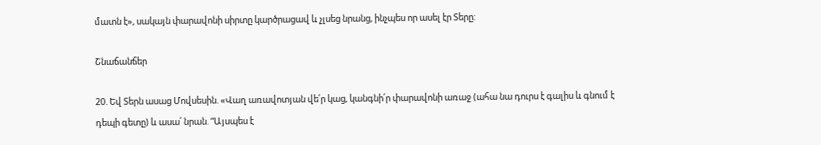մատն է», սակայն փարավոնի սիրտը կարծրացավ և չլսեց նրանց, ինչպես որ ասել էր Տերը:

Շնաճանճեր

20. Եվ Տերն ասաց Մովսեսին. «Վաղ առավոտյան վե՛ր կաց, կանգնի՛ր փարավոնի առաջ (ահա նա դուրս է գալիս և գնում է դեպի գետը) և ասա՛ նրան. “Այսպես է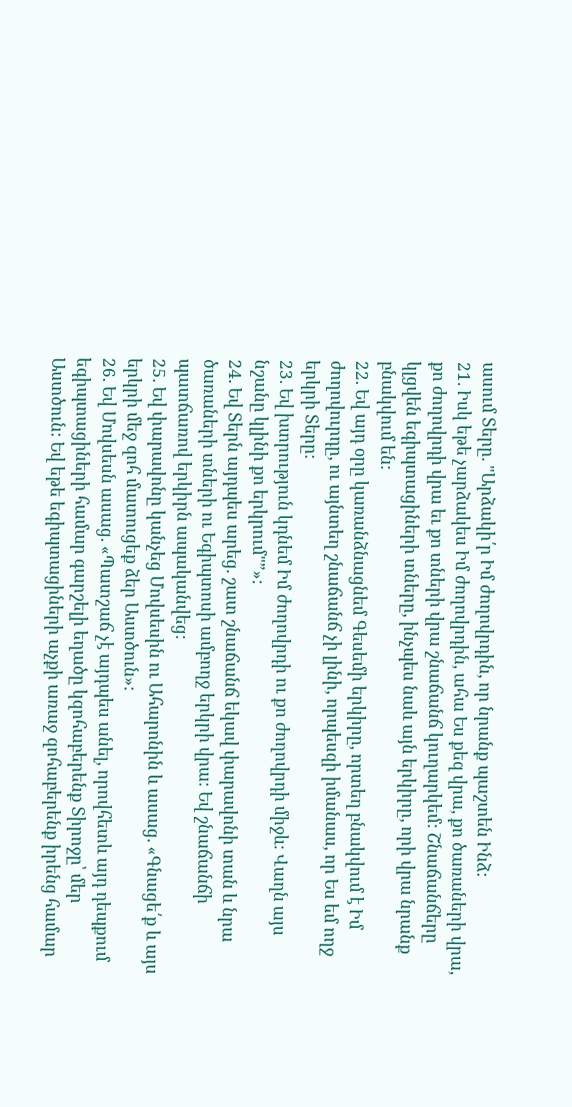ասում Տերը. "Արձակի՛ր Իմ ժողովրդին, որ նրանք պաշտեն Ինձ:
21. Իսկ եթե չարձակես Իմ ժողովրդին, ահա Ես քեզ վրա, քո ծառաների վրա, քո ժողովրդի վրա եւ քո տների վրա շնաճանճ կուղարկեմ: Շնաճանճերը կլցվեն եգիպտացիների տները, ինչպես նաև այն երկիրը, որի վրա նրանք բնակվում են:
22. Եվ այդ օրը կառանձնացնեմ Գեսեմի երկիրը, որտեղ բնակվում է Իմ ժողովուրդը, ու այնտեղ շնաճանճ չի լինի, որպեսզի իմանաս, որ Ես եմ ողջ երկրի Տերը:
23. Եվ խտրություն կդնեմ Իմ ժողովրդի ու քո ժողովրդի միջև: Վաղն այս նշանը կլինի քո երկրում"”»:
24. Եվ Տերն այդպես արեց. շատ շնաճանճ եկավ փարավոնի տան և նրա ծառաների տների ու Եգիպտոսի ամբողջ երկրի վրա: Եվ շնաճանճի պատճառով երկիրն ապականվեց:
25. Եվ փարավոնը կանչեց Մովսեսին ու Ահարոնին և ասաց. «Գնացե՛ք և այս երկրի մեջ զոհ մատուցեք ձեր Աստծուն»:
26. Եվ Մովսեսն ասաց. «Պատշաճ չէ այդպես անել, որովհետև այդ դեպքում եգիպտացիների համար գարշելի եղածը կզոհաբերենք Տիրոջը՝ մեր Աստծուն: Եվ եթե եգիպտացիների աչքի առաջ զոհաբերենք իրենց համար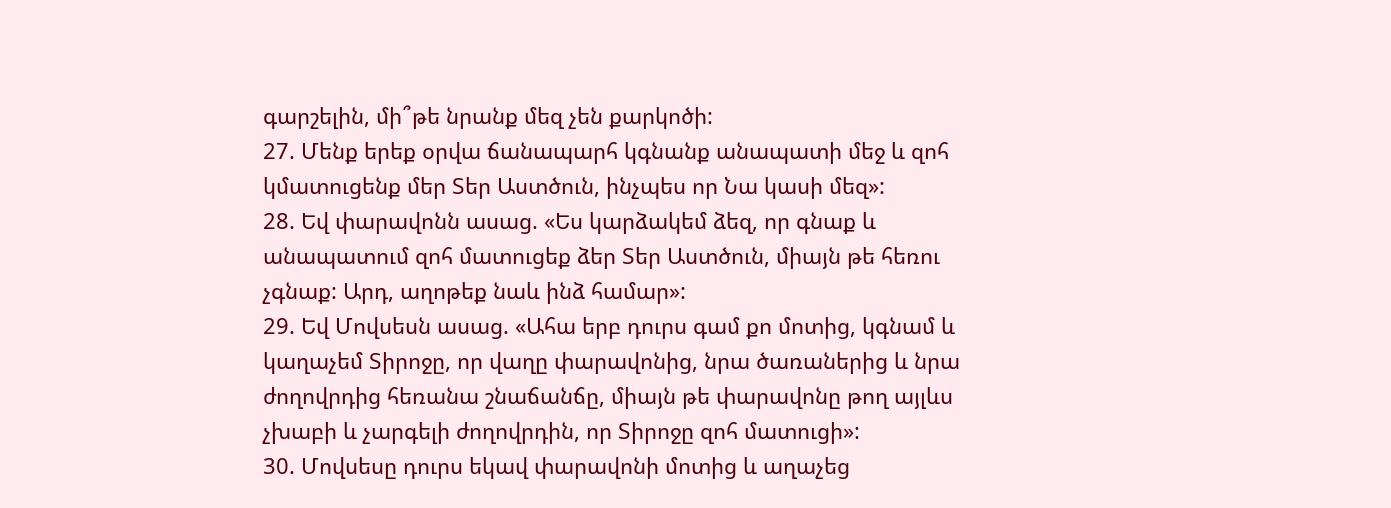գարշելին, մի՞թե նրանք մեզ չեն քարկոծի:
27. Մենք երեք օրվա ճանապարհ կգնանք անապատի մեջ և զոհ կմատուցենք մեր Տեր Աստծուն, ինչպես որ Նա կասի մեզ»:
28. Եվ փարավոնն ասաց. «Ես կարձակեմ ձեզ, որ գնաք և անապատում զոհ մատուցեք ձեր Տեր Աստծուն, միայն թե հեռու չգնաք: Արդ, աղոթեք նաև ինձ համար»:
29. Եվ Մովսեսն ասաց. «Ահա երբ դուրս գամ քո մոտից, կգնամ և կաղաչեմ Տիրոջը, որ վաղը փարավոնից, նրա ծառաներից և նրա ժողովրդից հեռանա շնաճանճը, միայն թե փարավոնը թող այլևս չխաբի և չարգելի ժողովրդին, որ Տիրոջը զոհ մատուցի»:
30. Մովսեսը դուրս եկավ փարավոնի մոտից և աղաչեց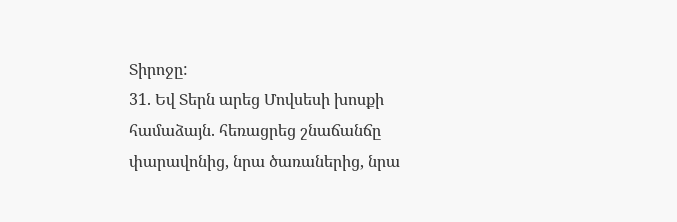Տիրոջը:
31. Եվ Տերն արեց Մովսեսի խոսքի համաձայն. հեռացրեց շնաճանճը փարավոնից, նրա ծառաներից, նրա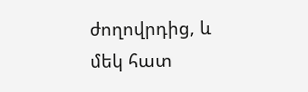ժողովրդից, և մեկ հատ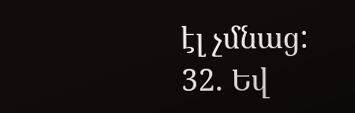էլ չմնաց:
32. Եվ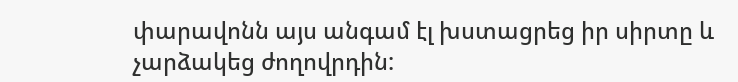փարավոնն այս անգամ էլ խստացրեց իր սիրտը և չարձակեց ժողովրդին: